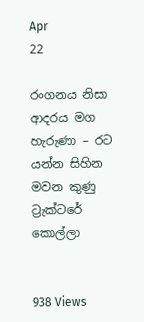Apr
22

රංගනය නිසා ආදරය මග හැරුණා – රට යන්න සිහින මවන කුණු ට්‍රැක්ටරේ කොල්ලා


938 Views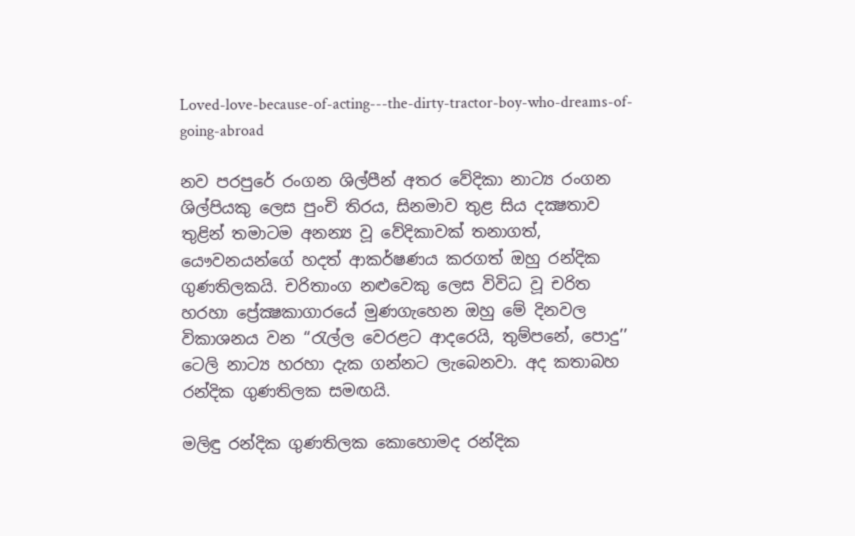Loved-love-because-of-acting---the-dirty-tractor-boy-who-dreams-of-going-abroad

නව පරපුරේ රංගන ශිල්පීන් අතර වේදිකා නාට්‍ය රංගන ශිල්පියකු ලෙස පුංචි තිරය, සිනමාව තුළ සිය දක්‍ෂතාව තුළින් තමාටම අනන්‍ය වූ වේදිකාවක් තනාගත්, යෞවනයන්ගේ හදත් ආකර්ෂණය කරගත් ඔහු රන්දික ගුණතිලකයි. චරිතාංග නළුවෙකු ලෙස විවිධ වූ චරිත හරහා ප්‍රේක්‍ෂකාගාරයේ මුණගැහෙන ඔහු මේ දිනවල විකාශනය වන ‘‘රැල්ල වෙරළට ආදරෙයි, තුම්පනේ, පොදු’’ ටෙලි නාට්‍ය හරහා දැක ගන්නට ලැබෙනවා. අද කතාබහ රන්දික ගුණතිලක සමඟයි.

මලිඳු රන්දික ගුණතිලක කොහොමද රන්දික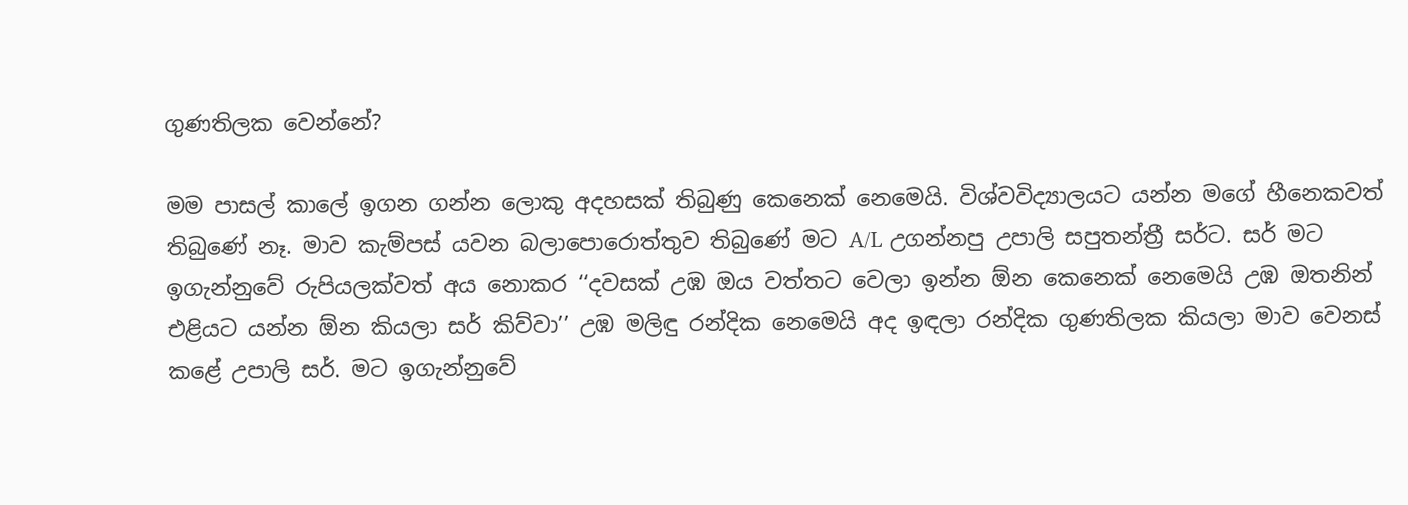ගුණතිලක වෙන්නේ?

මම පාසල් කාලේ ඉගන ගන්න ලොකු අදහසක් තිබුණු කෙනෙක් නෙමෙයි. විශ්වවිද්‍යාලයට යන්න මගේ හීනෙකවත් තිබුණේ නෑ. මාව කැම්පස් යවන බලාපොරොත්තුව තිබුණේ මට A/L උගන්නපු උපාලි සපුතන්ත්‍රී සර්ට. සර් මට ඉගැන්නුවේ රුපියලක්වත් අය නොකර ‘‘දවසක් උඹ ඔය වත්තට වෙලා ඉන්න ඕන කෙනෙක් නෙමෙයි උඹ ඔතනින් එළියට යන්න ඕන කියලා සර් කිව්වා’’ උඹ මලිඳු රන්දික නෙමෙයි අද ඉඳලා රන්දික ගුණතිලක කියලා මාව වෙනස් කළේ උපාලි සර්. මට ඉගැන්නුවේ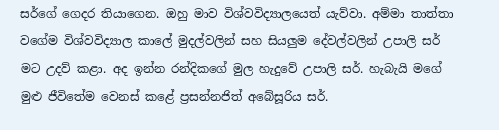සර්ගේ ගෙදර තියාගෙන. ඔහු මාව විශ්වවිද්‍යාලයෙත් යැව්වා. අම්මා තාත්තා වගේම විශ්වවිද්‍යාල කාලේ මුදල්වලින් සහ සියලුම දේවල්වලින් උපාලි සර් මට උදව් කළා. අද ඉන්න රන්දිකගේ මුල හැදුවේ උපාලි සර්. හැබැයි මගේ මුළු ජීවිතේම වෙනස් කළේ ප්‍රසන්නජිත් අබේසූරිය සර්.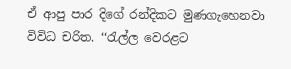ඒ ආපු පාර දිගේ රන්දිකට මුණගැහෙනවා විවිධ චරිත. ‘‘රැල්ල වෙරළට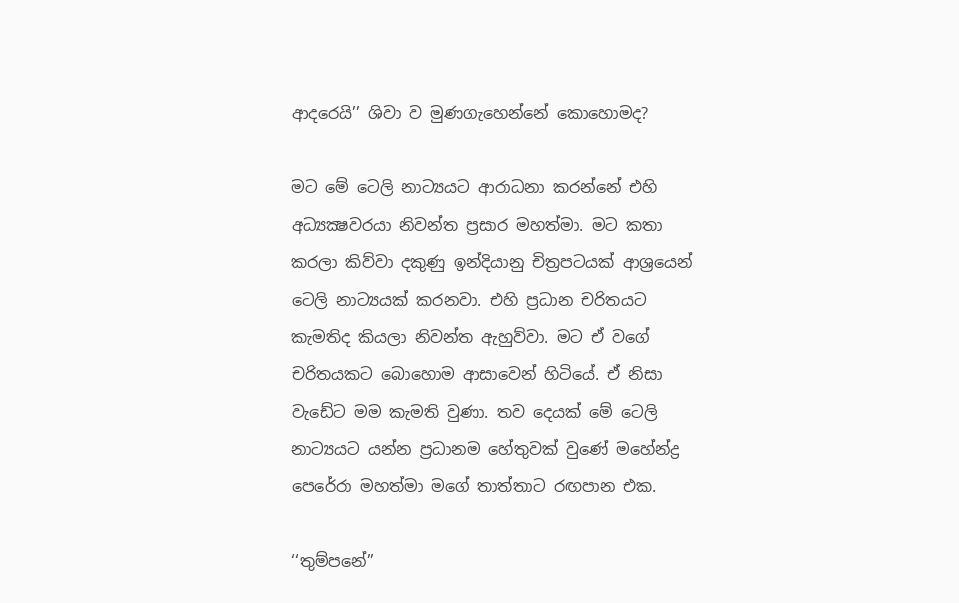ආදරෙයි’’ ශිවා ව මුණගැහෙන්නේ කොහොමද?

මට මේ ටෙලි නාට්‍යයට ආරාධනා කරන්නේ එහි අධ්‍යක්‍ෂවරයා නිවන්ත ප්‍රසාර මහත්මා. මට කතා කරලා කිව්වා දකුණු ඉන්දියානු චිත්‍රපටයක් ආශ්‍රයෙන් ටෙලි නාට්‍යයක් කරනවා. එහි ප්‍රධාන චරිතයට කැමතිද කියලා නිවන්ත ඇහුව්වා. මට ඒ වගේ චරිතයකට බොහොම ආසාවෙන් හිටියේ. ඒ නිසා වැඩේට මම කැමති වුණා. තව දෙයක් මේ ටෙලි නාට්‍යයට යන්න ප්‍රධානම හේතුවක් වුණේ මහේන්ද්‍ර පෙරේරා මහත්මා මගේ තාත්තාට රඟපාන එක.

‘‘තුම්පනේ’’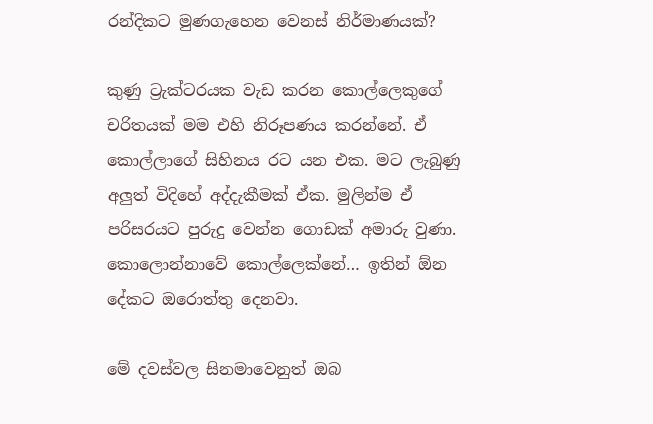රන්දිකට මුණගැහෙන වෙනස් නිර්මාණයක්?

කුණු ට්‍රැක්ටරයක වැඩ කරන කොල්ලෙකුගේ චරිතයක් මම එහි නිරූපණය කරන්නේ. ඒ කොල්ලාගේ සිහිනය රට යන එක. මට ලැබුණු අලුත් විදිහේ අද්දැකීමක් ඒක. මුලින්ම ඒ පරිසරයට පුරුදු වෙන්න ගොඩක් අමාරු වුණා. කොලොන්නාවේ කොල්ලෙක්නේ… ඉතින් ඕන දේකට ඔරොත්තු දෙනවා.

මේ දවස්වල සිනමාවෙනුත් ඔබ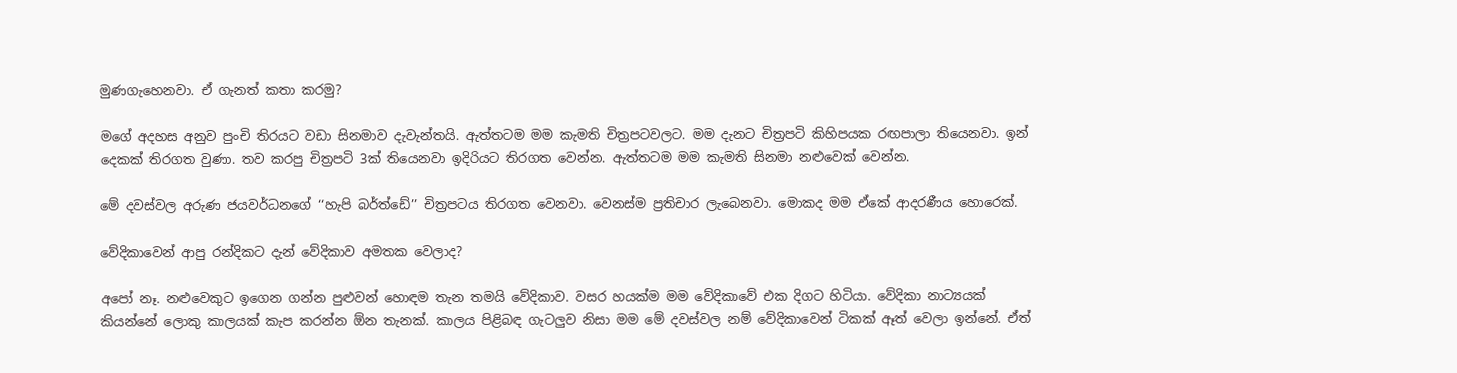මුණගැහෙනවා. ඒ ගැනත් කතා කරමු?

මගේ අදහස අනුව පුංචි තිරයට වඩා සිනමාව දැවැන්තයි. ඇත්තටම මම කැමති චිත්‍රපටවලට. මම දැනට චිත්‍රපටි කිහිපයක රඟපාලා තියෙනවා. ඉන් දෙකක් තිරගත වුණා. තව කරපු චිත්‍රපටි 3ක් තියෙනවා ඉදිරියට තිරගත වෙන්න. ඇත්තටම මම කැමති සිනමා නළුවෙක් වෙන්න.

මේ දවස්වල අරුණ ජයවර්ධනගේ ‘‘හැපි බර්ත්ඩේ’’ චිත්‍රපටය තිරගත වෙනවා. වෙනස්ම ප්‍රතිචාර ලැබෙනවා. මොකද මම ඒකේ ආදරණීය හොරෙක්.

වේදිකාවෙන් ආපු රන්දිකට දැන් වේදිකාව අමතක වෙලාද?

අපෝ නෑ. නළුවෙකුට ඉගෙන ගන්න පුළුවන් හොඳම තැන තමයි වේදිකාව. වසර හයක්ම මම වේදිකාවේ එක දිගට හිටියා. වේදිකා නාට්‍යයක් කියන්නේ ලොකු කාලයක් කැප කරන්න ඕන තැනක්. කාලය පිළිබඳ ගැටලුව නිසා මම මේ දවස්වල නම් වේදිකාවෙන් ටිකක් ඈත් වෙලා ඉන්නේ. ඒත්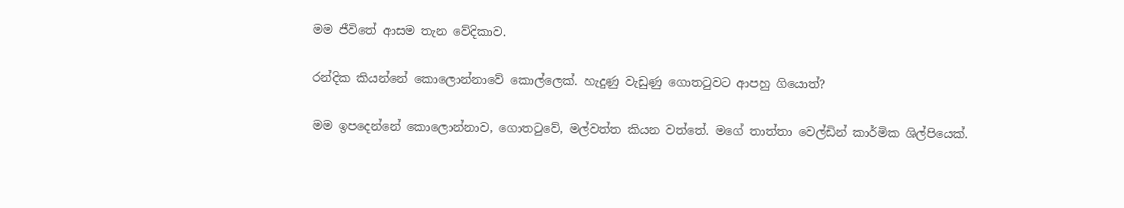මම ජීවිතේ ආසම තැන වේදිකාව.

රන්දික කියන්නේ කොලොන්නාවේ කොල්ලෙක්. හැදුණු වැඩුණු ගොතටුවට ආපහු ගියොත්?

මම ඉපදෙන්නේ කොලොන්නාව, ගොතටුවේ, මල්වත්ත කියන වත්තේ. මගේ තාත්තා වෙල්ඩින් කාර්මික ශිල්පියෙක්.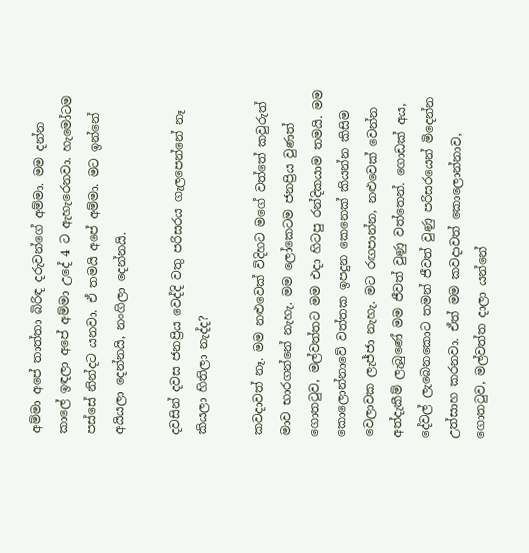අම්මා අපේ තාත්තා බිරිඳ දරුවන්ගේ අම්මා. මම දන්න කාලේ ඉඳලා අපේ අම්මා උදේ 4 ට ඇහැරෙනවා. හැමෝටම පස්සේ නින්දට යනවා. ඒ තමයි අපේ අම්මා. මට ඉන්නේ අයියලා දෙන්නයි, නංගිලා දෙන්නයි.

දවසින් දවස ජනප්‍රිය වෙද්දි වතු පරිසරය ගැලපෙන්නේ නෑ කියලා හිතිලා නැද්ද?

කවදාවත් නෑ. මම නළුවෙක් විදිහට මගේ වත්තේ කවුරුත් මාව භාරගන්නේ නැහැ. මම ලෝකෙටම ජනප්‍රිය වුණත් ගොතටුව, මල්වත්තට මම එදා හිටපු රන්දිකයාම තමයි. මම කොලොන්නාවේ වත්තක ඉපදුන කෙනෙක් කියන්න කිසිම වෙලාවක ලැජ්ජා නැහැ. මට රඟපාන්න, නළුවෙක් වෙන්න අත්දැකීම් ලැබුණේ මම ජීවත් වුණු වත්තෙන්. ගොඩක් අය, දේවල් ලැබෙනකොට තමන් ජීවත් වුණු පරිසරයෙන් මිදෙන්න උත්සාහ කරනවා. ඒත් මම කවදාවත් කොලොන්නාව, ගොතටුව, මල්වත්ත දාලා යන්නේ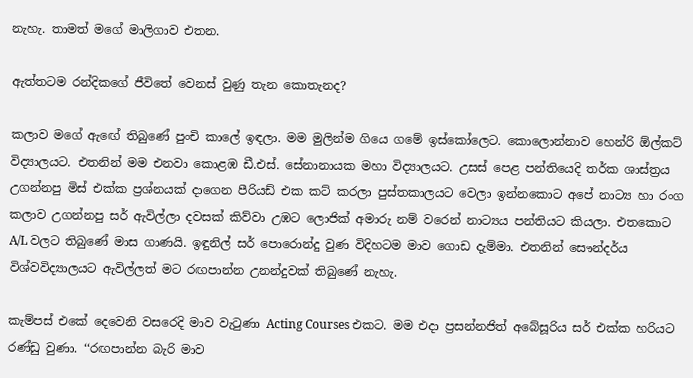නැහැ. තාමත් මගේ මාලිගාව එතන.

ඇත්තටම රන්දිකගේ ජීවිතේ වෙනස් වුණු තැන කොතැනද?

කලාව මගේ ඇඟේ තිබුණේ පුංචි කාලේ ඉඳලා. මම මුලින්ම ගියෙ ගමේ ඉස්කෝලෙට. කොලොන්නාව හෙන්රි ඕල්කට් විද්‍යාලයට. එතනින් මම එනවා කොළඹ ඩී.එස්. සේනානායක මහා විද්‍යාලයට. උසස් පෙළ පන්තියෙදි තර්ක ශාස්ත්‍රය උගන්නපු මිස් එක්ක ප්‍රශ්නයක් දාගෙන පීරියඩ් එක කට් කරලා පුස්තකාලයට වෙලා ඉන්නකොට අපේ නාට්‍ය හා රංග කලාව උගන්නපු සර් ඇවිල්ලා දවසක් කිව්වා උඹට ලොජික් අමාරු නම් වරෙන් නාට්‍යය පන්තියට කියලා. එතකොට A/L වලට තිබුණේ මාස ගාණයි. ඉඳුනිල් සර් පොරොන්දු වුණ විදිහටම මාව ගොඩ දැම්මා. එතනින් සෞන්දර්ය විශ්වවිද්‍යාලයට ඇවිල්ලත් මට රඟපාන්න උනන්දුවක් තිබුණේ නැහැ.

කැම්පස් එකේ දෙවෙනි වසරෙදි මාව වැටුණා Acting Courses එකට. මම එදා ප්‍රසන්නජිත් අබේසූරිය සර් එක්ක හරියට රණ්ඩු වුණා. ‘‘රඟපාන්න බැරි මාව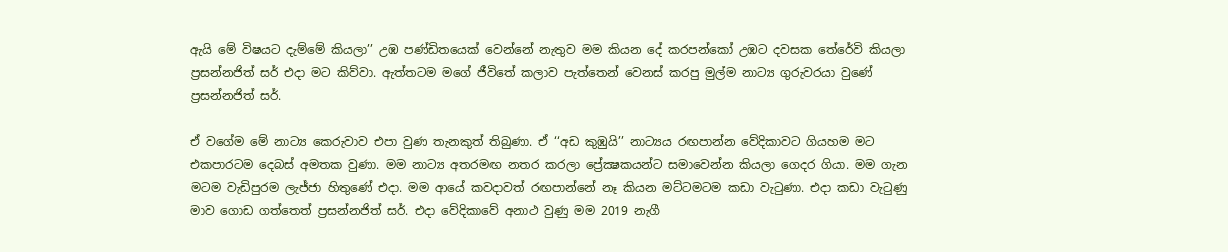ඇයි මේ විෂයට දැම්මේ කියලා’’ උඹ පණ්ඩිතයෙක් වෙන්නේ නැතුව මම කියන දේ කරපන්කෝ උඹට දවසක තේරේවි කියලා ප්‍රසන්නජිත් සර් එදා මට කිව්වා. ඇත්තටම මගේ ජීවිතේ කලාව පැත්තෙන් වෙනස් කරපු මුල්ම නාට්‍ය ගුරුවරයා වුණේ ප්‍රසන්නජිත් සර්.

ඒ වගේම මේ නාට්‍ය කෙරුවාව එපා වුණ තැනකුත් තිබුණා. ඒ ‘‘අඩ කුඹුයි’’ නාට්‍යය රඟපාන්න වේදිකාවට ගියහම මට එකපාරටම දෙබස් අමතක වුණා. මම නාට්‍ය අතරමඟ නතර කරලා ප්‍රේක්‍ෂකයන්ට සමාවෙන්න කියලා ගෙදර ගියා. මම ගැන මටම වැඩිපුරම ලැජ්ජා හිතුණේ එදා. මම ආයේ කවදාවත් රඟපාන්නේ නෑ කියන මට්ටමටම කඩා වැටුණා. එදා කඩා වැටුණු මාව ගොඩ ගත්තෙත් ප්‍රසන්නජිත් සර්. එදා වේදිකාවේ අනාථ වුණු මම 2019 නැගී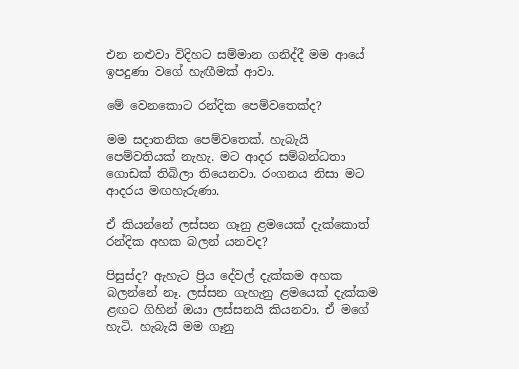එන නළුවා විදිහට සම්මාන ගනිද්දී මම ආයේ ඉපදුණා වගේ හැඟීමක් ආවා.

මේ වෙනකොට රන්දික පෙම්වතෙක්ද?

මම සදාතනික පෙම්වතෙක්. හැබැයි පෙම්වතියක් නැහැ. මට ආදර සම්බන්ධතා ගොඩක් තිබිලා තියෙනවා. රංගනය නිසා මට ආදරය මඟහැරුණා.

ඒ කියන්නේ ලස්සන ගෑනු ළමයෙක් දැක්කොත් රන්දික අහක බලන් යනවද?

පිසුස්ද? ඇහැට ප්‍රිය දේවල් දැක්කම අහක බලන්නේ නෑ. ලස්සන ගැහැනු ළමයෙක් දැක්කම ළඟට ගිහින් ඔයා ලස්සනයි කියනවා. ඒ මගේ හැටි. හැබැයි මම ගෑනු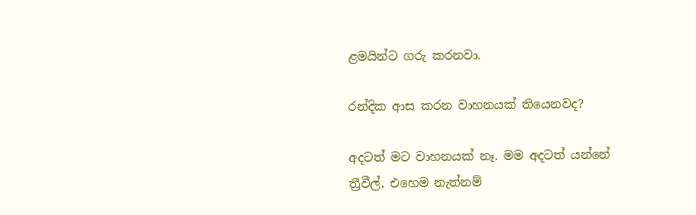ළමයින්ට ගරු කරනවා.

රන්දික ආස කරන වාහනයක් තියෙනවද?

අදටත් මට වාහනයක් නෑ. මම අදටත් යන්නේ ත්‍රීවීල්, එහෙම නැත්නම්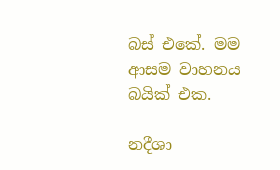බස් එකේ. මම ආසම වාහනය බයික් එක.

නදීශා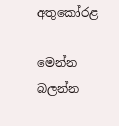අතුකෝරළ

මෙන්න බලන්න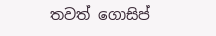තවත් ගොසිප්